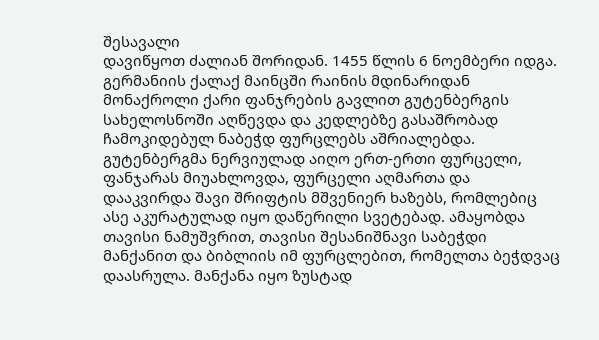შესავალი
დავიწყოთ ძალიან შორიდან. 1455 წლის 6 ნოემბერი იდგა. გერმანიის ქალაქ მაინცში რაინის მდინარიდან მონაქროლი ქარი ფანჯრების გავლით გუტენბერგის სახელოსნოში აღწევდა და კედლებზე გასაშრობად ჩამოკიდებულ ნაბეჭდ ფურცლებს აშრიალებდა. გუტენბერგმა ნერვიულად აიღო ერთ-ერთი ფურცელი, ფანჯარას მიუახლოვდა, ფურცელი აღმართა და დააკვირდა შავი შრიფტის მშვენიერ ხაზებს, რომლებიც ასე აკურატულად იყო დაწერილი სვეტებად. ამაყობდა თავისი ნამუშვრით, თავისი შესანიშნავი საბეჭდი მანქანით და ბიბლიის იმ ფურცლებით, რომელთა ბეჭდვაც დაასრულა. მანქანა იყო ზუსტად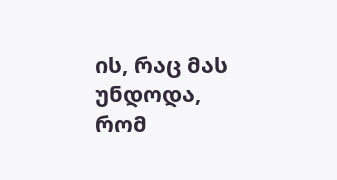ის, რაც მას უნდოდა, რომ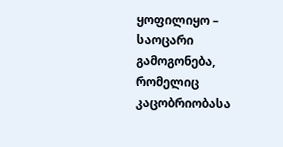ყოფილიყო – საოცარი გამოგონება, რომელიც კაცობრიობასა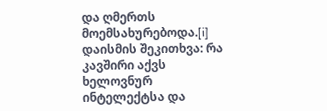და ღმერთს მოემსახურებოდა.[i]
დაისმის შეკითხვა: რა კავშირი აქვს ხელოვნურ ინტელექტსა და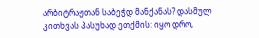არბიტრაჟთან საბეჭდ მანქანას? დასმულ კითხვას პასუხად ეთქმის: იყო დრო,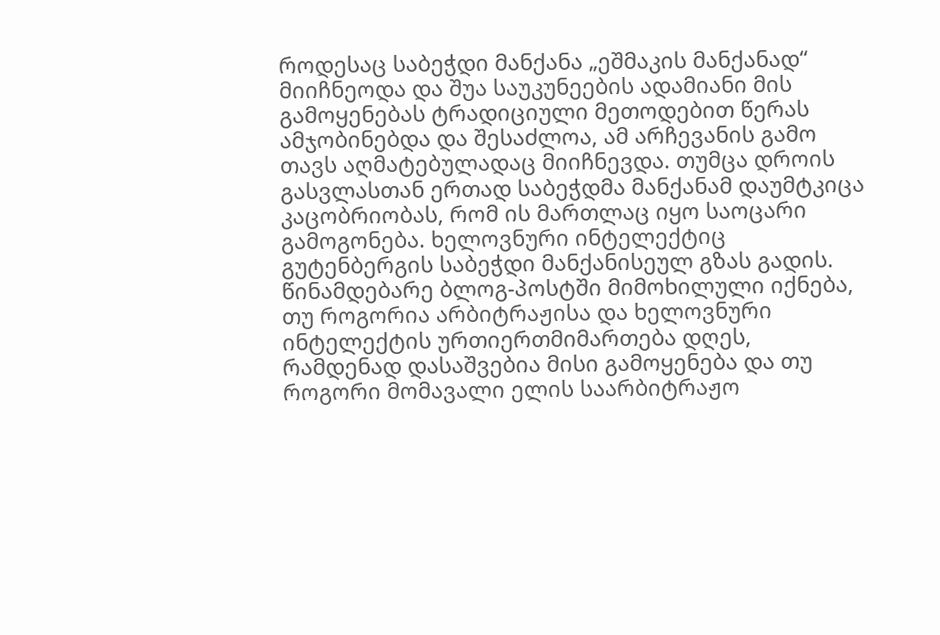როდესაც საბეჭდი მანქანა „ეშმაკის მანქანად“ მიიჩნეოდა და შუა საუკუნეების ადამიანი მის გამოყენებას ტრადიციული მეთოდებით წერას ამჯობინებდა და შესაძლოა, ამ არჩევანის გამო თავს აღმატებულადაც მიიჩნევდა. თუმცა დროის გასვლასთან ერთად საბეჭდმა მანქანამ დაუმტკიცა კაცობრიობას, რომ ის მართლაც იყო საოცარი გამოგონება. ხელოვნური ინტელექტიც გუტენბერგის საბეჭდი მანქანისეულ გზას გადის.
წინამდებარე ბლოგ-პოსტში მიმოხილული იქნება, თუ როგორია არბიტრაჟისა და ხელოვნური ინტელექტის ურთიერთმიმართება დღეს, რამდენად დასაშვებია მისი გამოყენება და თუ როგორი მომავალი ელის საარბიტრაჟო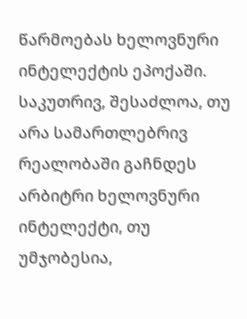წარმოებას ხელოვნური ინტელექტის ეპოქაში. საკუთრივ, შესაძლოა, თუ არა სამართლებრივ რეალობაში გაჩნდეს არბიტრი ხელოვნური ინტელექტი, თუ უმჯობესია,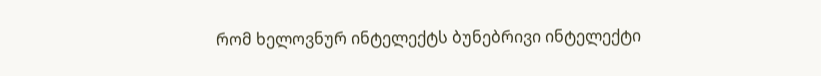რომ ხელოვნურ ინტელექტს ბუნებრივი ინტელექტი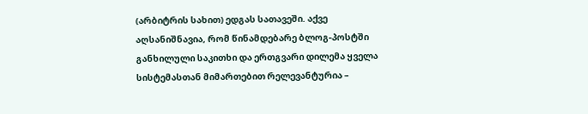(არბიტრის სახით) ედგას სათავეში. აქვე აღსანიშნავია, რომ წინამდებარე ბლოგ-პოსტში განხილული საკითხი და ერთგვარი დილემა ყველა სისტემასთან მიმართებით რელევანტურია –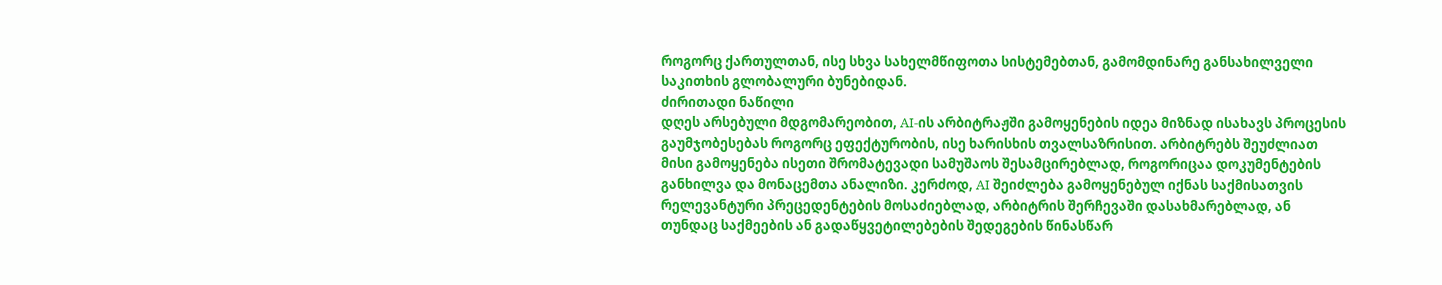როგორც ქართულთან, ისე სხვა სახელმწიფოთა სისტემებთან, გამომდინარე განსახილველი საკითხის გლობალური ბუნებიდან.
ძირითადი ნაწილი
დღეს არსებული მდგომარეობით, AI-ის არბიტრაჟში გამოყენების იდეა მიზნად ისახავს პროცესის გაუმჯობესებას როგორც ეფექტურობის, ისე ხარისხის თვალსაზრისით. არბიტრებს შეუძლიათ მისი გამოყენება ისეთი შრომატევადი სამუშაოს შესამცირებლად, როგორიცაა დოკუმენტების განხილვა და მონაცემთა ანალიზი. კერძოდ, AI შეიძლება გამოყენებულ იქნას საქმისათვის რელევანტური პრეცედენტების მოსაძიებლად, არბიტრის შერჩევაში დასახმარებლად, ან თუნდაც საქმეების ან გადაწყვეტილებების შედეგების წინასწარ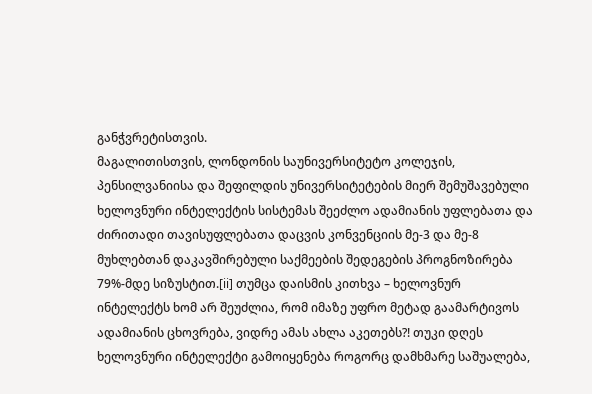განჭვრეტისთვის.
მაგალითისთვის, ლონდონის საუნივერსიტეტო კოლეჯის, პენსილვანიისა და შეფილდის უნივერსიტეტების მიერ შემუშავებული ხელოვნური ინტელექტის სისტემას შეეძლო ადამიანის უფლებათა და ძირითადი თავისუფლებათა დაცვის კონვენციის მე-3 და მე-8 მუხლებთან დაკავშირებული საქმეების შედეგების პროგნოზირება 79%-მდე სიზუსტით.[ii] თუმცა დაისმის კითხვა – ხელოვნურ ინტელექტს ხომ არ შეუძლია, რომ იმაზე უფრო მეტად გაამარტივოს ადამიანის ცხოვრება, ვიდრე ამას ახლა აკეთებს?! თუკი დღეს ხელოვნური ინტელექტი გამოიყენება როგორც დამხმარე საშუალება,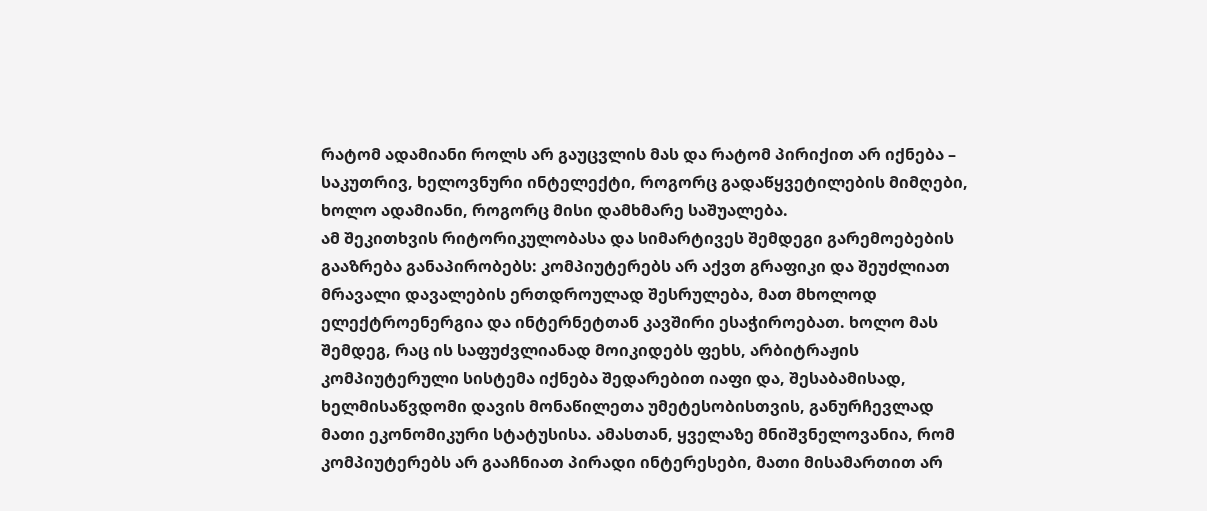რატომ ადამიანი როლს არ გაუცვლის მას და რატომ პირიქით არ იქნება – საკუთრივ, ხელოვნური ინტელექტი, როგორც გადაწყვეტილების მიმღები, ხოლო ადამიანი, როგორც მისი დამხმარე საშუალება.
ამ შეკითხვის რიტორიკულობასა და სიმარტივეს შემდეგი გარემოებების გააზრება განაპირობებს: კომპიუტერებს არ აქვთ გრაფიკი და შეუძლიათ მრავალი დავალების ერთდროულად შესრულება, მათ მხოლოდ ელექტროენერგია და ინტერნეტთან კავშირი ესაჭიროებათ. ხოლო მას შემდეგ, რაც ის საფუძვლიანად მოიკიდებს ფეხს, არბიტრაჟის კომპიუტერული სისტემა იქნება შედარებით იაფი და, შესაბამისად, ხელმისაწვდომი დავის მონაწილეთა უმეტესობისთვის, განურჩევლად მათი ეკონომიკური სტატუსისა. ამასთან, ყველაზე მნიშვნელოვანია, რომ კომპიუტერებს არ გააჩნიათ პირადი ინტერესები, მათი მისამართით არ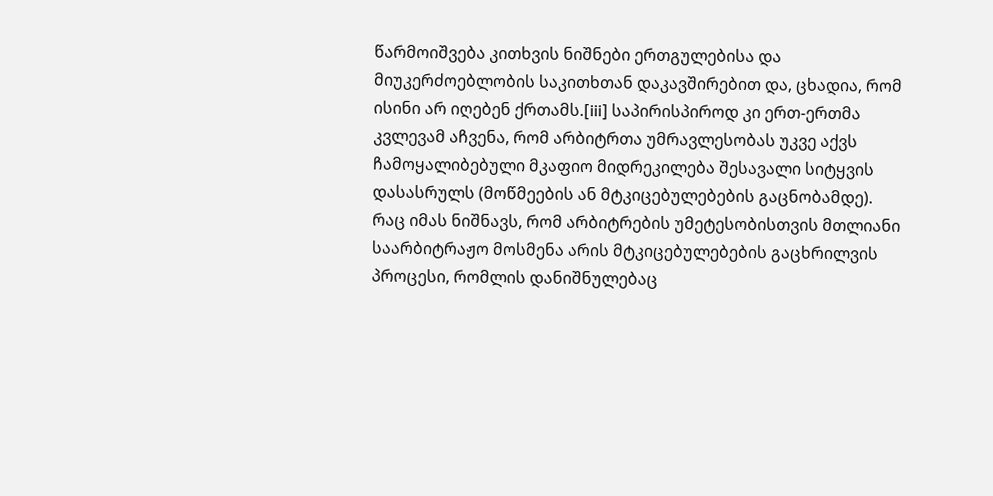წარმოიშვება კითხვის ნიშნები ერთგულებისა და მიუკერძოებლობის საკითხთან დაკავშირებით და, ცხადია, რომ ისინი არ იღებენ ქრთამს.[iii] საპირისპიროდ კი ერთ-ერთმა კვლევამ აჩვენა, რომ არბიტრთა უმრავლესობას უკვე აქვს ჩამოყალიბებული მკაფიო მიდრეკილება შესავალი სიტყვის დასასრულს (მოწმეების ან მტკიცებულებების გაცნობამდე). რაც იმას ნიშნავს, რომ არბიტრების უმეტესობისთვის მთლიანი საარბიტრაჟო მოსმენა არის მტკიცებულებების გაცხრილვის პროცესი, რომლის დანიშნულებაც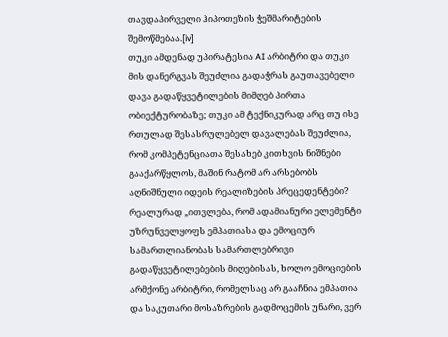თავდაპირველი ჰიპოთეზის ჭეშმარიტების შემოწმებაა.[iv]
თუკი ამდენად უპირატესია AI არბიტრი და თუკი მის დანერგვას შეუძლია გადაჭრას გაუთავებელი დავა გადაწყვეტილების მიმღებ პირთა ობიექტურობაზე; თუკი ამ ტექნიკურად არც თუ ისე რთულად შესასრულებელ დავალებას შეუძლია, რომ კომპეტენციათა შესახებ კითხვის ნიშნები გააქარწყლოს, მაშინ რატომ არ არსებობს აღნიშნული იდეის რეალიზების პრეცედენტები?
რეალურად „ითვლება, რომ ადამიანური ელემენტი უზრუნველყოფს ემპათიასა და ემოციურ სამართლიანობას სამართლებრივი გადაწყვეტილებების მიღებისას, ხოლო ემოციების არმქონე არბიტრი, რომელსაც არ გააჩნია ემპათია და საკუთარი მოსაზრების გადმოცემის უნარი, ვერ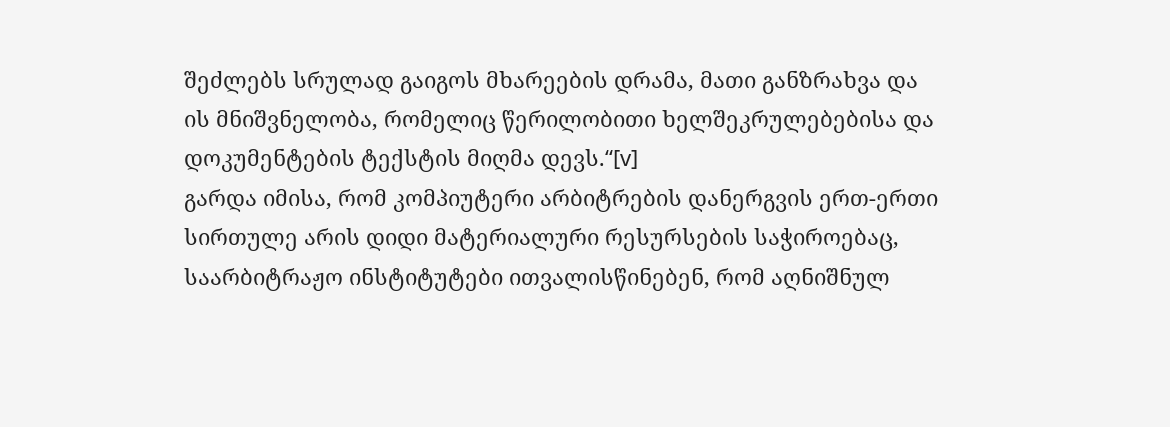შეძლებს სრულად გაიგოს მხარეების დრამა, მათი განზრახვა და ის მნიშვნელობა, რომელიც წერილობითი ხელშეკრულებებისა და დოკუმენტების ტექსტის მიღმა დევს.“[v]
გარდა იმისა, რომ კომპიუტერი არბიტრების დანერგვის ერთ-ერთი სირთულე არის დიდი მატერიალური რესურსების საჭიროებაც, საარბიტრაჟო ინსტიტუტები ითვალისწინებენ, რომ აღნიშნულ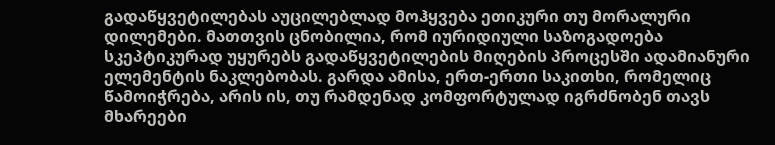გადაწყვეტილებას აუცილებლად მოჰყვება ეთიკური თუ მორალური დილემები. მათთვის ცნობილია, რომ იურიდიული საზოგადოება სკეპტიკურად უყურებს გადაწყვეტილების მიღების პროცესში ადამიანური ელემენტის ნაკლებობას. გარდა ამისა, ერთ-ერთი საკითხი, რომელიც წამოიჭრება, არის ის, თუ რამდენად კომფორტულად იგრძნობენ თავს მხარეები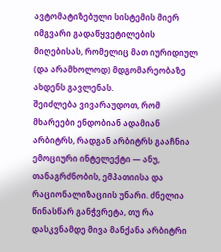ავტომატიზებული სისტემის მიერ იმგვარი გადაწყვეტილების მიღებისას, რომელიც მათ იურიდიულ (და არამხოლოდ) მდგომარეობაზე ახდენს გავლენას.
შეიძლება ვივარაუდოთ, რომ მხარეები ენდობიან ადამიან არბიტრს, რადგან არბიტრს გააჩნია ემოციური ინტელექტი — ანუ, თანაგრძნობის, ემპათიისა და რაციონალიზაციის უნარი. ძნელია წინასწარ განჭვრეტა, თუ რა დასკვნამდე მივა მანქანა არბიტრი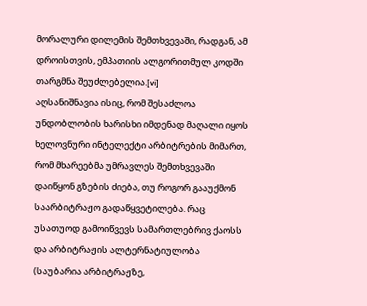მორალური დილემის შემთხვევაში, რადგან, ამ დროისთვის, ემპათიის ალგორითმულ კოდში თარგმნა შეუძლებელია.[vi]
აღსანიშნავია ისიც, რომ შესაძლოა უნდობლობის ხარისხი იმდენად მაღალი იყოს ხელოვნური ინტელექტი არბიტრების მიმართ, რომ მხარეებმა უმრავლეს შემთხვევაში დაიწყონ გზების ძიება, თუ როგორ გააუქმონ საარბიტრაჟო გადაწყვეტილება. რაც უსათუოდ გამოიწვევს სამართლებრივ ქაოსს და არბიტრაჟის ალტერნატიულობა (საუბარია არბიტრაჟზე,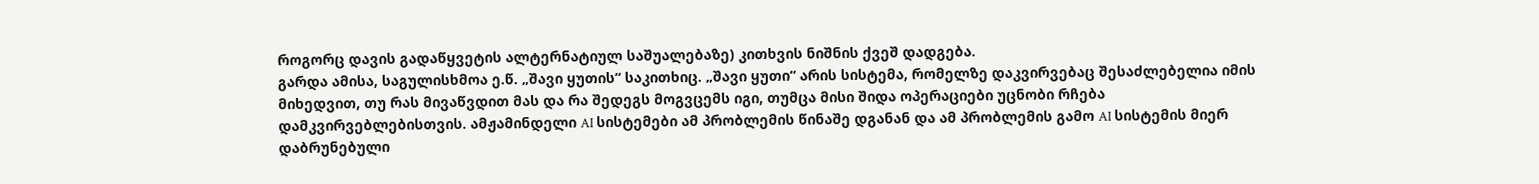როგორც დავის გადაწყვეტის ალტერნატიულ საშუალებაზე) კითხვის ნიშნის ქვეშ დადგება.
გარდა ამისა, საგულისხმოა ე.წ. „შავი ყუთის“ საკითხიც. „შავი ყუთი“ არის სისტემა, რომელზე დაკვირვებაც შესაძლებელია იმის მიხედვით, თუ რას მივაწვდით მას და რა შედეგს მოგვცემს იგი, თუმცა მისი შიდა ოპერაციები უცნობი რჩება დამკვირვებლებისთვის. ამჟამინდელი AI სისტემები ამ პრობლემის წინაშე დგანან და ამ პრობლემის გამო AI სისტემის მიერ დაბრუნებული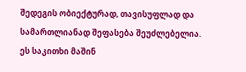შედეგის ობიექტურად, თავისუფლად და სამართლიანად შეფასება შეუძლებელია. ეს საკითხი მაშინ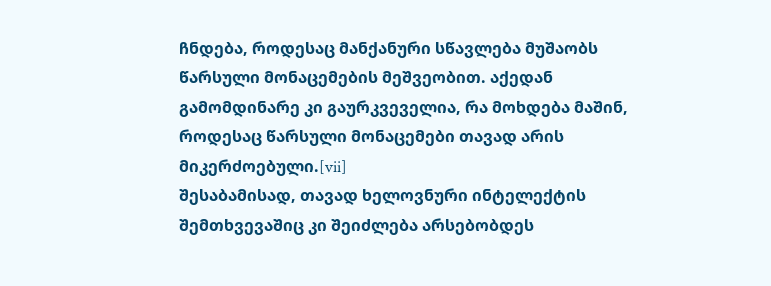ჩნდება, როდესაც მანქანური სწავლება მუშაობს წარსული მონაცემების მეშვეობით. აქედან გამომდინარე კი გაურკვეველია, რა მოხდება მაშინ, როდესაც წარსული მონაცემები თავად არის მიკერძოებული.[vii]
შესაბამისად, თავად ხელოვნური ინტელექტის შემთხვევაშიც კი შეიძლება არსებობდეს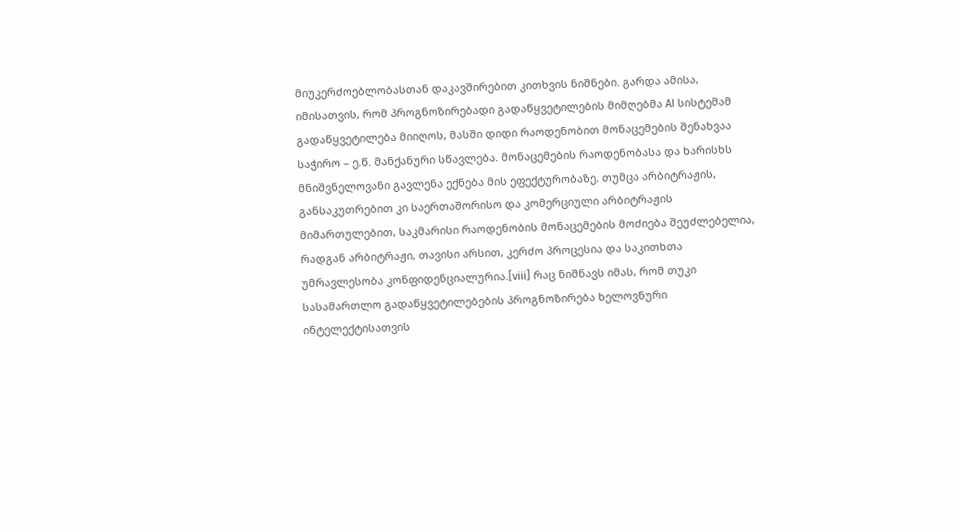მიუკერძოებლობასთან დაკავშირებით კითხვის ნიშნები. გარდა ამისა, იმისათვის, რომ პროგნოზირებადი გადაწყვეტილების მიმღებმა AI სისტემამ გადაწყვეტილება მიიღოს, მასში დიდი რაოდენობით მონაცემების შენახვაა საჭირო – ე.წ. მანქანური სწავლება. მონაცემების რაოდენობასა და ხარისხს მნიშვნელოვანი გავლენა ექნება მის ეფექტურობაზე. თუმცა არბიტრაჟის, განსაკუთრებით კი საერთაშორისო და კომერციული არბიტრაჟის მიმართულებით, საკმარისი რაოდენობის მონაცემების მოძიება შეუძლებელია, რადგან არბიტრაჟი, თავისი არსით, კერძო პროცესია და საკითხთა უმრავლესობა კონფიდენციალურია.[viii] რაც ნიშნავს იმას, რომ თუკი სასამართლო გადაწყვეტილებების პროგნოზირება ხელოვნური ინტელექტისათვის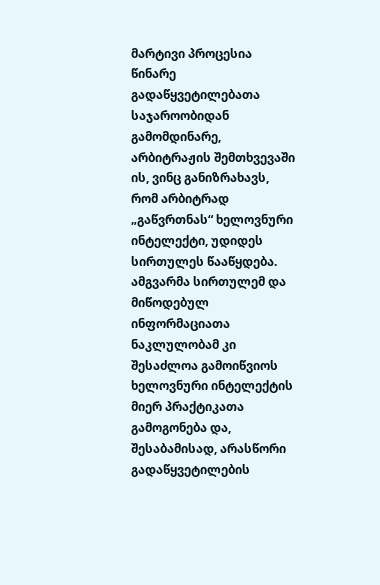მარტივი პროცესია წინარე გადაწყვეტილებათა საჯაროობიდან გამომდინარე, არბიტრაჟის შემთხვევაში ის, ვინც განიზრახავს, რომ არბიტრად „გაწვრთნას“ ხელოვნური ინტელექტი, უდიდეს სირთულეს წააწყდება. ამგვარმა სირთულემ და მიწოდებულ ინფორმაციათა ნაკლულობამ კი შესაძლოა გამოიწვიოს ხელოვნური ინტელექტის მიერ პრაქტიკათა გამოგონება და, შესაბამისად, არასწორი გადაწყვეტილების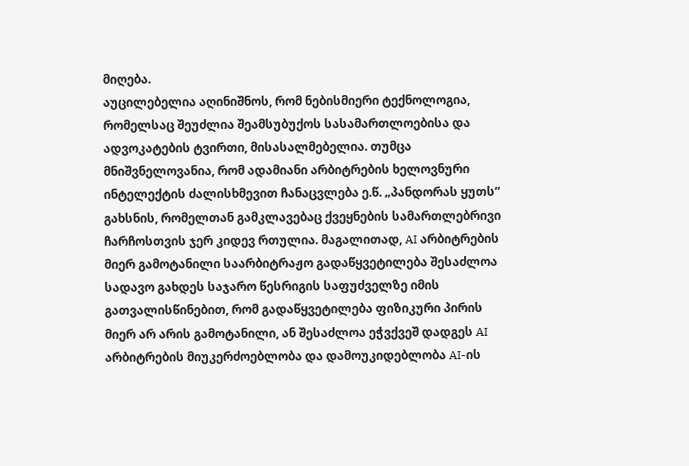მიღება.
აუცილებელია აღინიშნოს, რომ ნებისმიერი ტექნოლოგია, რომელსაც შეუძლია შეამსუბუქოს სასამართლოებისა და ადვოკატების ტვირთი, მისასალმებელია. თუმცა მნიშვნელოვანია, რომ ადამიანი არბიტრების ხელოვნური ინტელექტის ძალისხმევით ჩანაცვლება ე.წ. „პანდორას ყუთს“ გახსნის, რომელთან გამკლავებაც ქვეყნების სამართლებრივი ჩარჩოსთვის ჯერ კიდევ რთულია. მაგალითად, AI არბიტრების მიერ გამოტანილი საარბიტრაჟო გადაწყვეტილება შესაძლოა სადავო გახდეს საჯარო წესრიგის საფუძველზე იმის გათვალისწინებით, რომ გადაწყვეტილება ფიზიკური პირის მიერ არ არის გამოტანილი, ან შესაძლოა ეჭვქვეშ დადგეს AI არბიტრების მიუკერძოებლობა და დამოუკიდებლობა AI-ის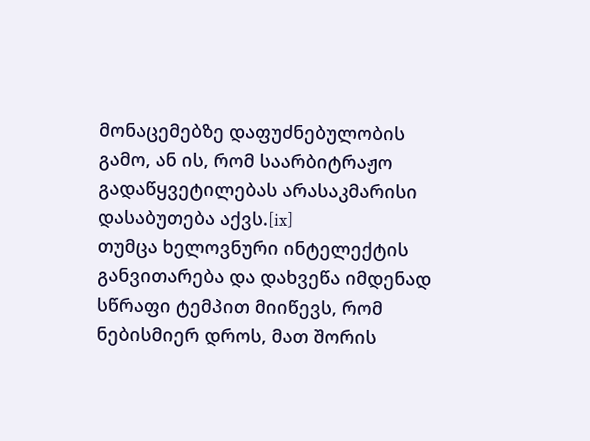მონაცემებზე დაფუძნებულობის გამო, ან ის, რომ საარბიტრაჟო გადაწყვეტილებას არასაკმარისი დასაბუთება აქვს.[ix]
თუმცა ხელოვნური ინტელექტის განვითარება და დახვეწა იმდენად სწრაფი ტემპით მიიწევს, რომ ნებისმიერ დროს, მათ შორის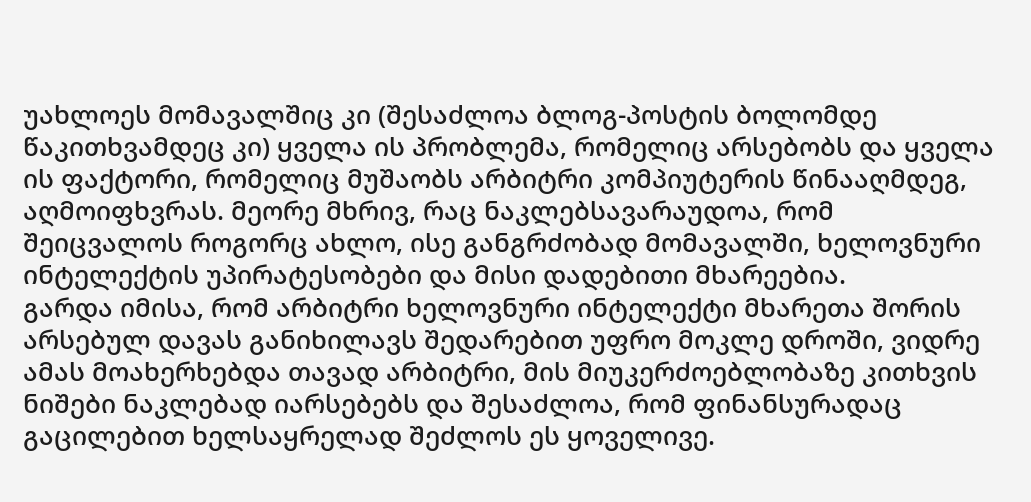უახლოეს მომავალშიც კი (შესაძლოა ბლოგ-პოსტის ბოლომდე წაკითხვამდეც კი) ყველა ის პრობლემა, რომელიც არსებობს და ყველა ის ფაქტორი, რომელიც მუშაობს არბიტრი კომპიუტერის წინააღმდეგ, აღმოიფხვრას. მეორე მხრივ, რაც ნაკლებსავარაუდოა, რომ შეიცვალოს როგორც ახლო, ისე განგრძობად მომავალში, ხელოვნური ინტელექტის უპირატესობები და მისი დადებითი მხარეებია.
გარდა იმისა, რომ არბიტრი ხელოვნური ინტელექტი მხარეთა შორის არსებულ დავას განიხილავს შედარებით უფრო მოკლე დროში, ვიდრე ამას მოახერხებდა თავად არბიტრი, მის მიუკერძოებლობაზე კითხვის ნიშები ნაკლებად იარსებებს და შესაძლოა, რომ ფინანსურადაც გაცილებით ხელსაყრელად შეძლოს ეს ყოველივე.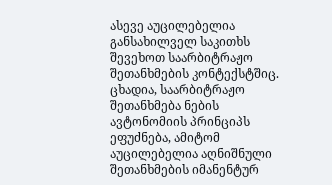ასევე აუცილებელია განსახილველ საკითხს შევეხოთ საარბიტრაჟო შეთანხმების კონტექსტშიც. ცხადია, საარბიტრაჟო შეთანხმება ნების ავტონომიის პრინციპს ეფუძნება, ამიტომ აუცილებელია აღნიშნული შეთანხმების იმანენტურ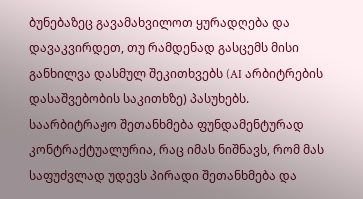ბუნებაზეც გავამახვილოთ ყურადღება და დავაკვირდეთ, თუ რამდენად გასცემს მისი განხილვა დასმულ შეკითხვებს (AI არბიტრების დასაშვებობის საკითხზე) პასუხებს.
საარბიტრაჟო შეთანხმება ფუნდამენტურად კონტრაქტუალურია, რაც იმას ნიშნავს, რომ მას საფუძვლად უდევს პირადი შეთანხმება და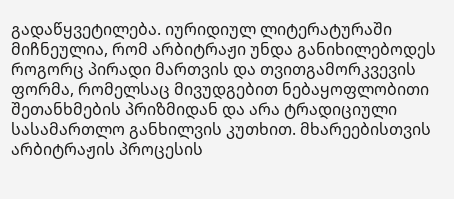გადაწყვეტილება. იურიდიულ ლიტერატურაში მიჩნეულია, რომ არბიტრაჟი უნდა განიხილებოდეს როგორც პირადი მართვის და თვითგამორკვევის ფორმა, რომელსაც მივუდგებით ნებაყოფლობითი შეთანხმების პრიზმიდან და არა ტრადიციული სასამართლო განხილვის კუთხით. მხარეებისთვის არბიტრაჟის პროცესის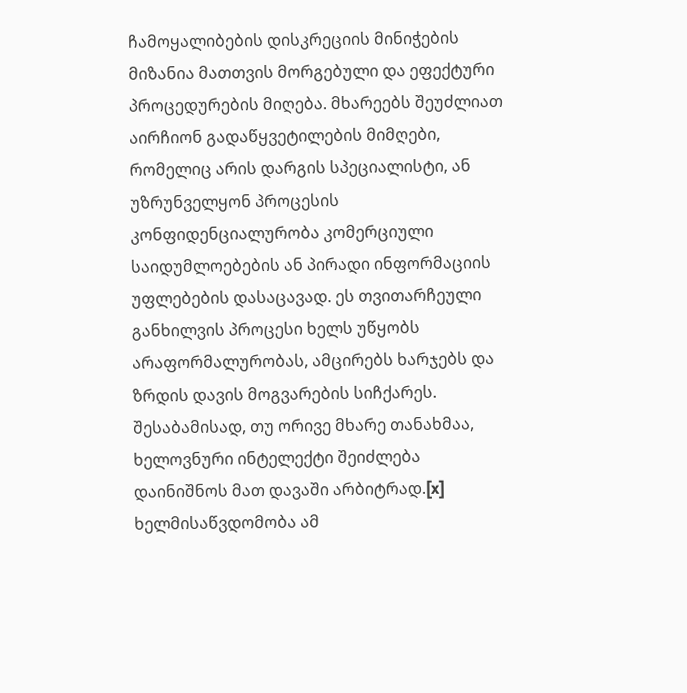ჩამოყალიბების დისკრეციის მინიჭების მიზანია მათთვის მორგებული და ეფექტური პროცედურების მიღება. მხარეებს შეუძლიათ აირჩიონ გადაწყვეტილების მიმღები, რომელიც არის დარგის სპეციალისტი, ან უზრუნველყონ პროცესის კონფიდენციალურობა კომერციული საიდუმლოებების ან პირადი ინფორმაციის უფლებების დასაცავად. ეს თვითარჩეული განხილვის პროცესი ხელს უწყობს არაფორმალურობას, ამცირებს ხარჯებს და ზრდის დავის მოგვარების სიჩქარეს. შესაბამისად, თუ ორივე მხარე თანახმაა, ხელოვნური ინტელექტი შეიძლება დაინიშნოს მათ დავაში არბიტრად.[x]
ხელმისაწვდომობა ამ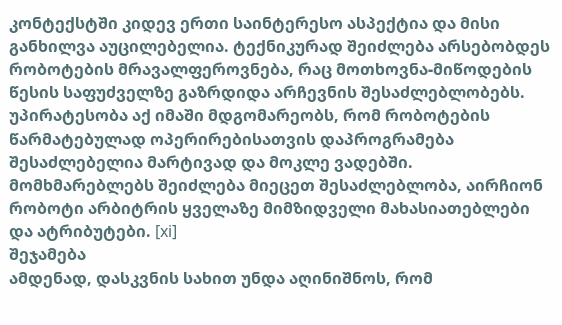კონტექსტში კიდევ ერთი საინტერესო ასპექტია და მისი განხილვა აუცილებელია. ტექნიკურად შეიძლება არსებობდეს რობოტების მრავალფეროვნება, რაც მოთხოვნა-მიწოდების წესის საფუძველზე გაზრდიდა არჩევნის შესაძლებლობებს. უპირატესობა აქ იმაში მდგომარეობს, რომ რობოტების წარმატებულად ოპერირებისათვის დაპროგრამება შესაძლებელია მარტივად და მოკლე ვადებში. მომხმარებლებს შეიძლება მიეცეთ შესაძლებლობა, აირჩიონ რობოტი არბიტრის ყველაზე მიმზიდველი მახასიათებლები და ატრიბუტები. [xi]
შეჯამება
ამდენად, დასკვნის სახით უნდა აღინიშნოს, რომ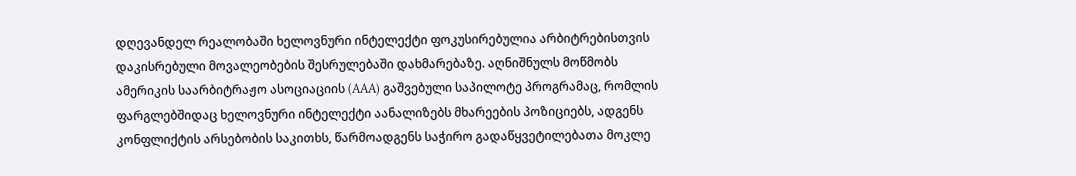დღევანდელ რეალობაში ხელოვნური ინტელექტი ფოკუსირებულია არბიტრებისთვის დაკისრებული მოვალეობების შესრულებაში დახმარებაზე. აღნიშნულს მოწმობს ამერიკის საარბიტრაჟო ასოციაციის (AAA) გაშვებული საპილოტე პროგრამაც, რომლის ფარგლებშიდაც ხელოვნური ინტელექტი აანალიზებს მხარეების პოზიციებს, ადგენს კონფლიქტის არსებობის საკითხს, წარმოადგენს საჭირო გადაწყვეტილებათა მოკლე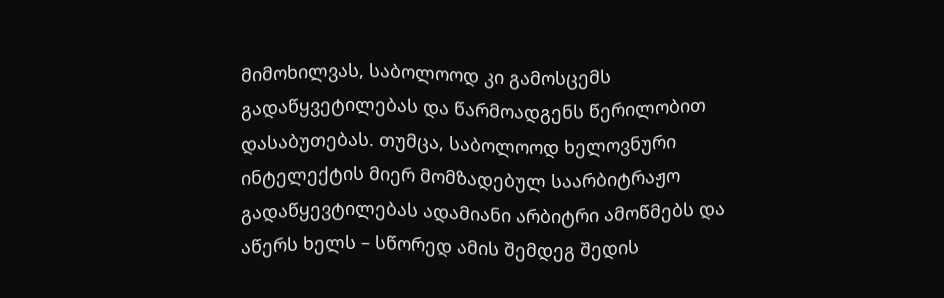მიმოხილვას, საბოლოოდ კი გამოსცემს გადაწყვეტილებას და წარმოადგენს წერილობით დასაბუთებას. თუმცა, საბოლოოდ ხელოვნური ინტელექტის მიერ მომზადებულ საარბიტრაჟო გადაწყევტილებას ადამიანი არბიტრი ამოწმებს და აწერს ხელს – სწორედ ამის შემდეგ შედის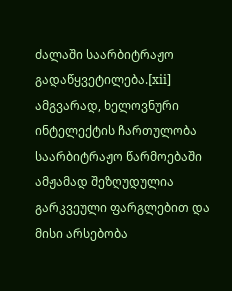ძალაში საარბიტრაჟო გადაწყვეტილება.[xii]
ამგვარად, ხელოვნური ინტელექტის ჩართულობა საარბიტრაჟო წარმოებაში ამჟამად შეზღუდულია გარკვეული ფარგლებით და მისი არსებობა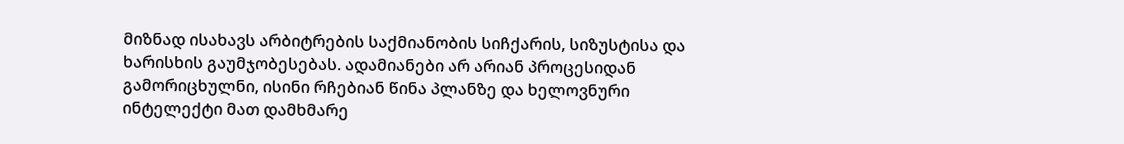მიზნად ისახავს არბიტრების საქმიანობის სიჩქარის, სიზუსტისა და ხარისხის გაუმჯობესებას. ადამიანები არ არიან პროცესიდან გამორიცხულნი, ისინი რჩებიან წინა პლანზე და ხელოვნური ინტელექტი მათ დამხმარე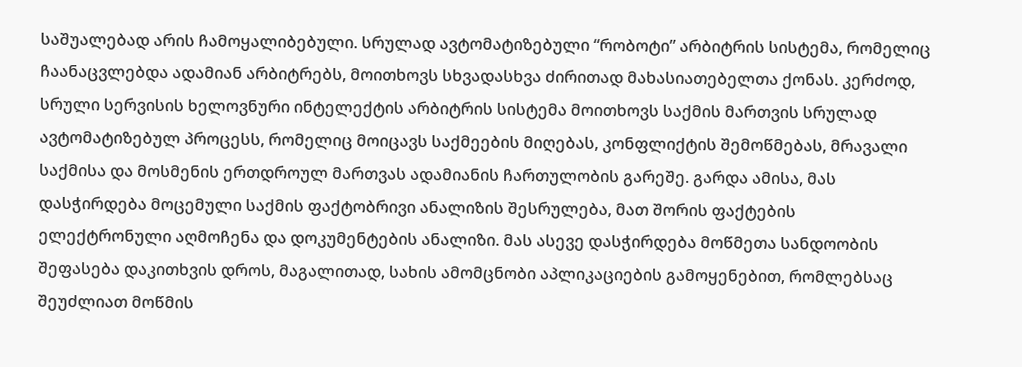საშუალებად არის ჩამოყალიბებული. სრულად ავტომატიზებული “რობოტი” არბიტრის სისტემა, რომელიც ჩაანაცვლებდა ადამიან არბიტრებს, მოითხოვს სხვადასხვა ძირითად მახასიათებელთა ქონას. კერძოდ, სრული სერვისის ხელოვნური ინტელექტის არბიტრის სისტემა მოითხოვს საქმის მართვის სრულად ავტომატიზებულ პროცესს, რომელიც მოიცავს საქმეების მიღებას, კონფლიქტის შემოწმებას, მრავალი საქმისა და მოსმენის ერთდროულ მართვას ადამიანის ჩართულობის გარეშე. გარდა ამისა, მას დასჭირდება მოცემული საქმის ფაქტობრივი ანალიზის შესრულება, მათ შორის ფაქტების ელექტრონული აღმოჩენა და დოკუმენტების ანალიზი. მას ასევე დასჭირდება მოწმეთა სანდოობის შეფასება დაკითხვის დროს, მაგალითად, სახის ამომცნობი აპლიკაციების გამოყენებით, რომლებსაც შეუძლიათ მოწმის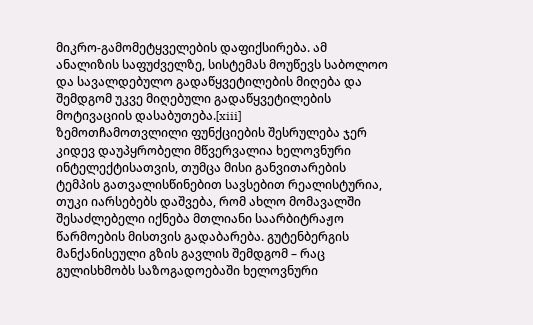მიკრო-გამომეტყველების დაფიქსირება. ამ ანალიზის საფუძველზე, სისტემას მოუწევს საბოლოო და სავალდებულო გადაწყვეტილების მიღება და შემდგომ უკვე მიღებული გადაწყვეტილების მოტივაციის დასაბუთება.[xiii]
ზემოთჩამოთვლილი ფუნქციების შესრულება ჯერ კიდევ დაუპყრობელი მწვერვალია ხელოვნური ინტელექტისათვის, თუმცა მისი განვითარების ტემპის გათვალისწინებით სავსებით რეალისტურია, თუკი იარსებებს დაშვება, რომ ახლო მომავალში შესაძლებელი იქნება მთლიანი საარბიტრაჟო წარმოების მისთვის გადაბარება. გუტენბერგის მანქანისეული გზის გავლის შემდგომ – რაც გულისხმობს საზოგადოებაში ხელოვნური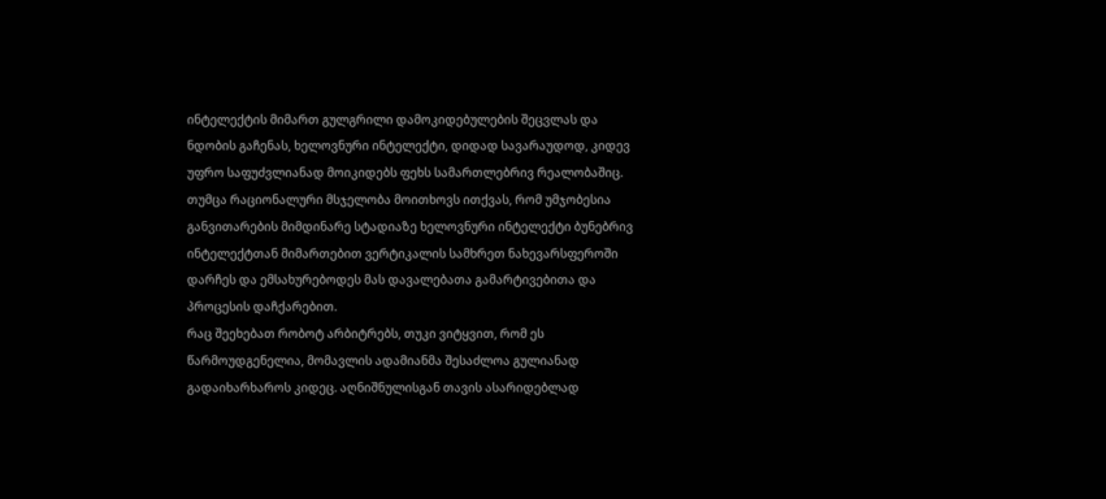ინტელექტის მიმართ გულგრილი დამოკიდებულების შეცვლას და ნდობის გაჩენას, ხელოვნური ინტელექტი, დიდად სავარაუდოდ, კიდევ უფრო საფუძვლიანად მოიკიდებს ფეხს სამართლებრივ რეალობაშიც. თუმცა რაციონალური მსჯელობა მოითხოვს ითქვას, რომ უმჯობესია განვითარების მიმდინარე სტადიაზე ხელოვნური ინტელექტი ბუნებრივ ინტელექტთან მიმართებით ვერტიკალის სამხრეთ ნახევარსფეროში დარჩეს და ემსახურებოდეს მას დავალებათა გამარტივებითა და პროცესის დაჩქარებით.
რაც შეეხებათ რობოტ არბიტრებს, თუკი ვიტყვით, რომ ეს წარმოუდგენელია, მომავლის ადამიანმა შესაძლოა გულიანად გადაიხარხაროს კიდეც. აღნიშნულისგან თავის ასარიდებლად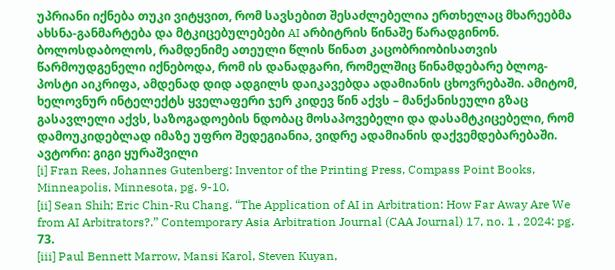უპრიანი იქნება თუკი ვიტყვით, რომ სავსებით შესაძლებელია ერთხელაც მხარეებმა ახსნა-განმარტება და მტკიცებულებები AI არბიტრის წინაშე წარადგინონ. ბოლოსდაბოლოს, რამდენიმე ათეული წლის წინათ კაცობრიობისათვის წარმოუდგენელი იქნებოდა, რომ ის დანადგარი, რომელშიც წინამდებარე ბლოგ-პოსტი აიკრიფა, ამდენად დიდ ადგილს დაიკავებდა ადამიანის ცხოვრებაში. ამიტომ, ხელოვნურ ინტელექტს ყველაფერი ჯერ კიდევ წინ აქვს – მანქანისეული გზაც გასავლელი აქვს, საზოგადოების ნდობაც მოსაპოვებელი და დასამტკიცებელი, რომ დამოუკიდებლად იმაზე უფრო შედეგიანია, ვიდრე ადამიანის დაქვემდებარებაში.
ავტორი: გიგი ყურაშვილი
[i] Fran Rees, Johannes Gutenberg: Inventor of the Printing Press, Compass Point Books, Minneapolis, Minnesota, pg. 9-10.
[ii] Sean Shih; Eric Chin-Ru Chang. “The Application of AI in Arbitration: How Far Away Are We from AI Arbitrators?.” Contemporary Asia Arbitration Journal (CAA Journal) 17, no. 1 , 2024: pg. 73.
[iii] Paul Bennett Marrow, Mansi Karol, Steven Kuyan,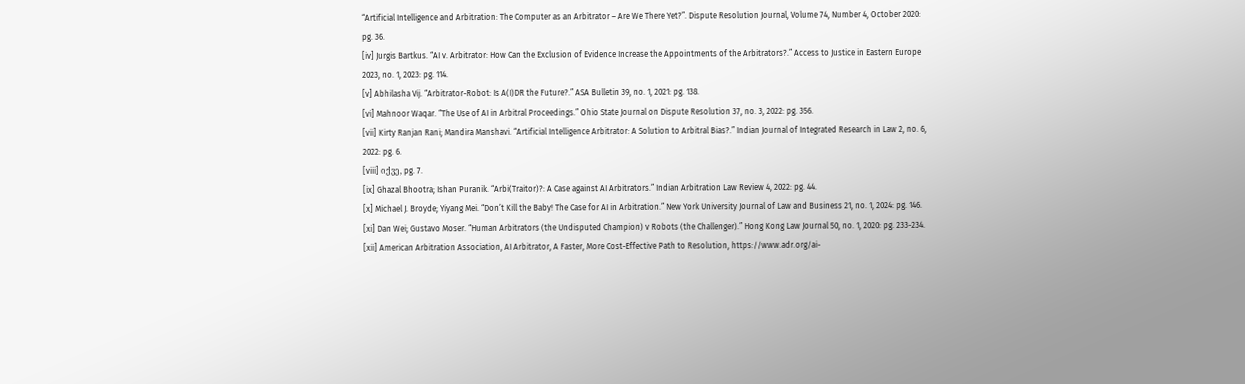“Artificial Intelligence and Arbitration: The Computer as an Arbitrator – Are We There Yet?”. Dispute Resolution Journal, Volume 74, Number 4, October 2020: pg. 36.
[iv] Jurgis Bartkus. “AI v. Arbitrator: How Can the Exclusion of Evidence Increase the Appointments of the Arbitrators?.” Access to Justice in Eastern Europe 2023, no. 1, 2023: pg. 114.
[v] Abhilasha Vij. “Arbitrator-Robot: Is A(I)DR the Future?.” ASA Bulletin 39, no. 1, 2021: pg. 138.
[vi] Mahnoor Waqar. “The Use of AI in Arbitral Proceedings.” Ohio State Journal on Dispute Resolution 37, no. 3, 2022: pg. 356.
[vii] Kirty Ranjan Rani; Mandira Manshavi. “Artificial Intelligence Arbitrator: A Solution to Arbitral Bias?.” Indian Journal of Integrated Research in Law 2, no. 6, 2022: pg. 6.
[viii] იქვე, pg. 7.
[ix] Ghazal Bhootra; Ishan Puranik. “Arbi(Traitor)?: A Case against AI Arbitrators.” Indian Arbitration Law Review 4, 2022: pg. 44.
[x] Michael J. Broyde; Yiyang Mei. “Don’t Kill the Baby! The Case for AI in Arbitration.” New York University Journal of Law and Business 21, no. 1, 2024: pg. 146.
[xi] Dan Wei; Gustavo Moser. “Human Arbitrators (the Undisputed Champion) v Robots (the Challenger).” Hong Kong Law Journal 50, no. 1, 2020: pg. 233-234.
[xii] American Arbitration Association, AI Arbitrator, A Faster, More Cost-Effective Path to Resolution, https://www.adr.org/ai-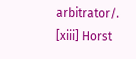arbitrator/.
[xiii] Horst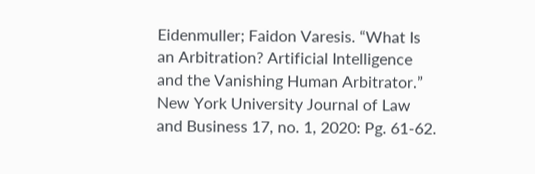Eidenmuller; Faidon Varesis. “What Is an Arbitration? Artificial Intelligence and the Vanishing Human Arbitrator.” New York University Journal of Law and Business 17, no. 1, 2020: Pg. 61-62.